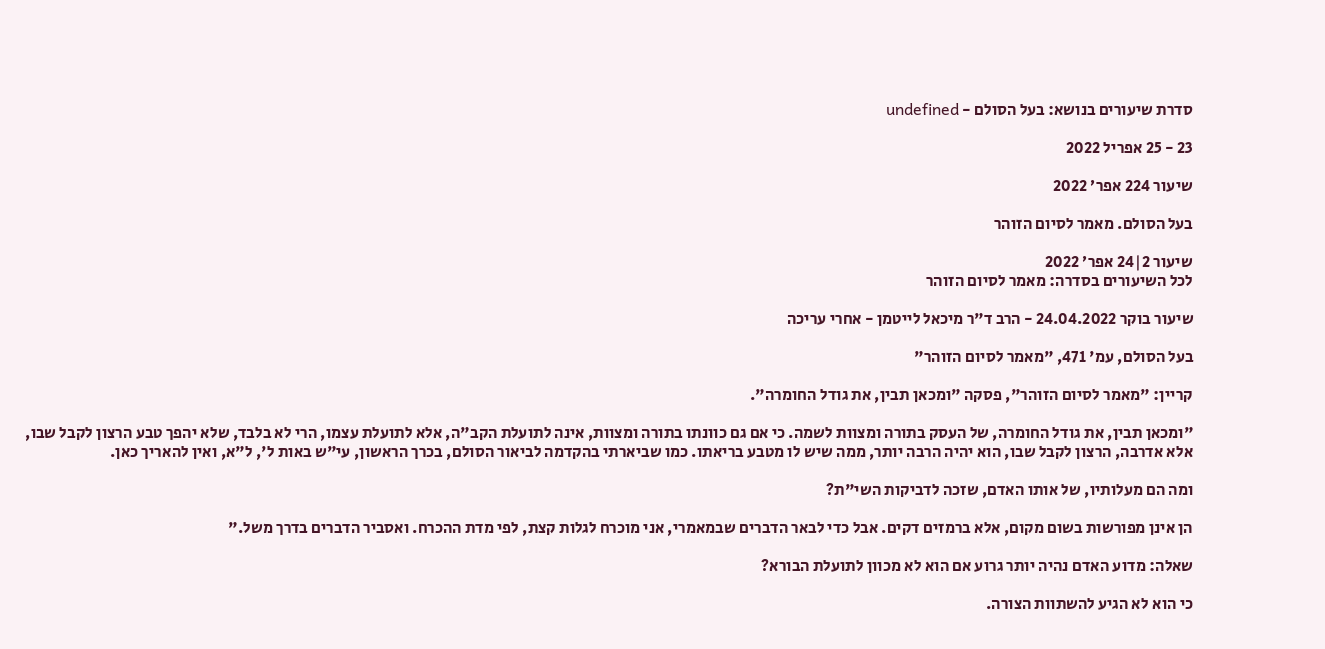סדרת שיעורים בנושא: בעל הסולם - undefined

23 - 25 אפריל 2022

שיעור 224 אפר׳ 2022

בעל הסולם. מאמר לסיום הזוהר

שיעור 2|24 אפר׳ 2022
לכל השיעורים בסדרה: מאמר לסיום הזוהר

שיעור בוקר 24.04.2022 - הרב ד"ר מיכאל לייטמן - אחרי עריכה

בעל הסולם, עמ' 471, "מאמר לסיום הזוהר"

קריין: "מאמר לסיום הזוהר", פסקה "ומכאן תבין, את גודל החומרה".

"ומכאן תבין, את גודל החומרה, של העסק בתורה ומצוות לשמה. כי אם גם כוונתו בתורה ומצוות, אינה לתועלת הקב"ה, אלא לתועלת עצמו, הרי לא בלבד, שלא יהפך טבע הרצון לקבל שבו, אלא אדרבה, הרצון לקבל שבו, הוא יהיה הרבה יותר, ממה שיש לו מטבע בריאתו. כמו שביארתי בהקדמה לביאור הסולם, בכרך הראשון, עי"ש באות ל', ל"א, ואין להאריך כאן.

ומה הם מעלותיו, של אותו האדם, שזכה לדביקות השי"ת?

הן אינן מפורשות בשום מקום, אלא ברמזים דקים. אבל כדי לבאר הדברים שבמאמרי, אני מוכרח לגלות קצת, לפי מדת ההכרח. ואסביר הדברים בדרך משל."

שאלה: מדוע האדם נהיה יותר גרוע אם הוא לא מכוון לתועלת הבורא?

כי הוא לא הגיע להשתוות הצורה.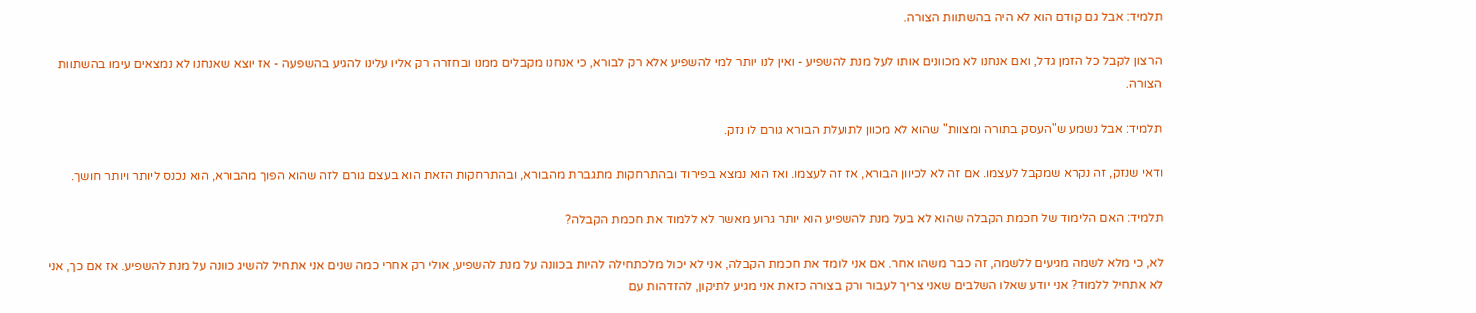תלמיד: אבל גם קודם הוא לא היה בהשתוות הצורה.

הרצון לקבל כל הזמן גדל, ואם אנחנו לא מכוונים אותו לעל מנת להשפיע - ואין לנו יותר למי להשפיע אלא רק לבורא, כי אנחנו מקבלים ממנו ובחזרה רק אליו עלינו להגיע בהשפעה - אז יוצא שאנחנו לא נמצאים עימו בהשתוות הצורה.

תלמיד: אבל נשמע ש"העסק בתורה ומצוות" שהוא לא מכוון לתועלת הבורא גורם לו נזק.

ודאי שנזק, זה נקרא שמקבל לעצמו. אם זה לא לכיוון הבורא, אז זה לעצמו. ואז הוא נמצא בפירוד ובהתרחקות מתגברת מהבורא, ובהתרחקות הזאת הוא בעצם גורם לזה שהוא הפוך מהבורא, הוא נכנס ליותר ויותר חושך.

תלמיד: האם הלימוד של חכמת הקבלה שהוא לא בעל מנת להשפיע הוא יותר גרוע מאשר לא ללמוד את חכמת הקבלה?

לא, כי מלא לשמה מגיעים ללשמה, זה כבר משהו אחר. אם אני לומד את חכמת הקבלה, אני לא יכול מלכתחילה להיות בכוונה על מנת להשפיע, אולי רק אחרי כמה שנים אני אתחיל להשיג כוונה על מנת להשפיע. אז אם כך, אני לא אתחיל ללמוד? אני יודע שאלו השלבים שאני צריך לעבור ורק בצורה כזאת אני מגיע לתיקון, להזדהות עם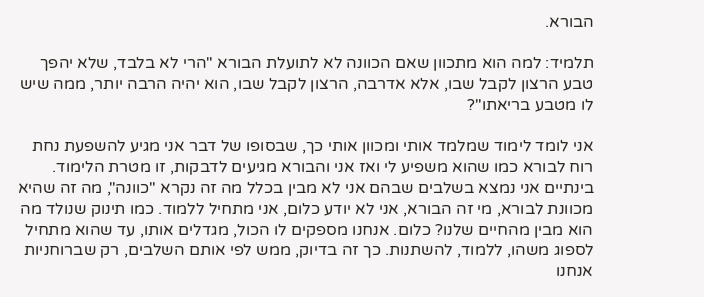הבורא.

תלמיד: למה הוא מתכוון שאם הכוונה לא לתועלת הבורא "הרי לא בלבד, שלא יהפך טבע הרצון לקבל שבו, אלא אדרבה, הרצון לקבל שבו, הוא יהיה הרבה יותר, ממה שיש לו מטבע בריאתו"?

אני לומד לימוד שמלמד אותי ומכוון אותי כך, שבסופו של דבר אני מגיע להשפעת נחת רוח לבורא כמו שהוא משפיע לי ואז אני והבורא מגיעים לדבקות, זו מטרת הלימוד. בינתיים אני נמצא בשלבים שבהם אני לא מבין בכלל מה זה נקרא "כוונה", מה זה שהיא מכוונת לבורא, מי זה הבורא, אני לא יודע כלום, אני מתחיל ללמוד. כמו תינוק שנולד מה הוא מבין מהחיים שלנו? כלום. אנחנו מספקים לו הכול, מגדלים אותו, עד שהוא מתחיל לספוג משהו, ללמוד, להשתנות. כך זה בדיוק, ממש לפי אותם השלבים, רק שברוחניות אנחנו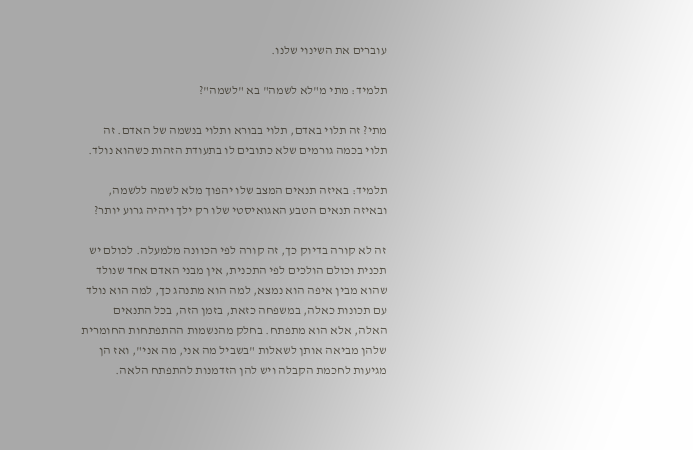עוברים את השינוי שלנו.

תלמיד: מתי מ"לא לשמה" בא "לשמה"?

מתי? זה תלוי באדם, תלוי בבורא ותלוי בנשמה של האדם. זה תלוי בכמה גורמים שלא כתובים לו בתעודת הזהות כשהוא נולד.

תלמיד: באיזה תנאים המצב שלו יהפוך מלא לשמה ללשמה, ובאיזה תנאים הטבע האגואיסטי שלו רק ילך ויהיה גרוע יותר?

זה לא קורה בדיוק כך, זה קורה לפי הכוונה מלמעלה. לכולם יש תכנית וכולם הולכים לפי התכנית, אין מבני האדם אחד שנולד שהוא מבין איפה הוא נמצא, למה הוא מתנהג כך, למה הוא נולד עם תכונות כאלה, במשפחה כזאת, בזמן הזה, בכל התנאים האלה, אלא הוא מתפתח. בחלק מהנשמות ההתפתחות החומרית שלהן מביאה אותן לשאלות "בשביל מה אני, מה אני", ואז הן מגיעות לחכמת הקבלה ויש להן הזדמנות להתפתח הלאה.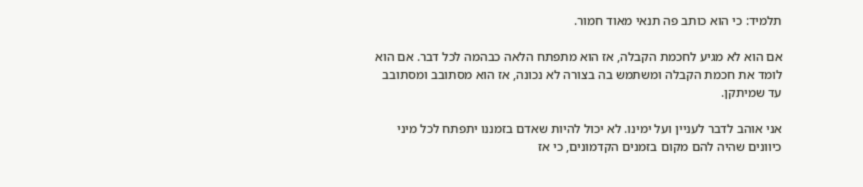תלמיד: כי הוא כותב פה תנאי מאוד חמור.

אם הוא לא מגיע לחכמת הקבלה, אז הוא מתפתח הלאה כבהמה לכל דבר. אם הוא לומד את חכמת הקבלה ומשתמש בה בצורה לא נכונה, אז הוא מסתובב ומסתובב עד שמיתקן.

אני אוהב לדבר לעניין ועל ימינו. לא יכול להיות שאדם בזמננו יתפתח לכל מיני כיוונים שהיה להם מקום בזמנים הקדמונים, כי אז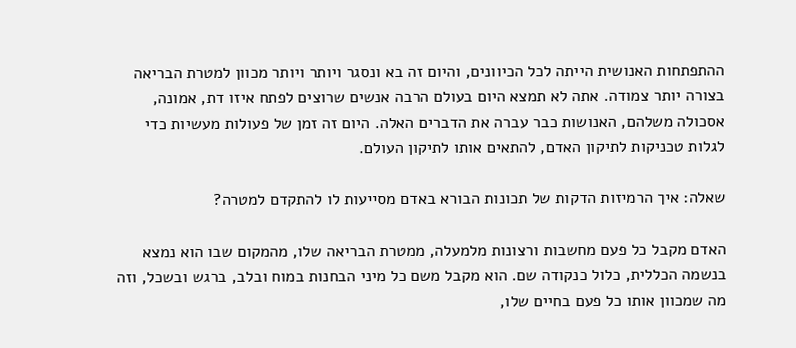ההתפתחות האנושית הייתה לכל הכיוונים, והיום זה בא ונסגר ויותר ויותר מכוון למטרת הבריאה בצורה יותר צמודה. אתה לא תמצא היום בעולם הרבה אנשים שרוצים לפתח איזו דת, אמונה, אסכולה משלהם, האנושות כבר עברה את הדברים האלה. היום זה זמן של פעולות מעשיות כדי לגלות טכניקות לתיקון האדם, להתאים אותו לתיקון העולם.

שאלה: איך הרמיזות הדקות של תכונות הבורא באדם מסייעות לו להתקדם למטרה?

האדם מקבל כל פעם מחשבות ורצונות מלמעלה, ממטרת הבריאה שלו, מהמקום שבו הוא נמצא בנשמה הכללית, כלול כנקודה שם. הוא מקבל משם כל מיני הבחנות במוח ובלב, ברגש ובשכל, וזה מה שמכוון אותו כל פעם בחיים שלו,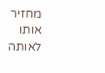מחזיר אותו לאותה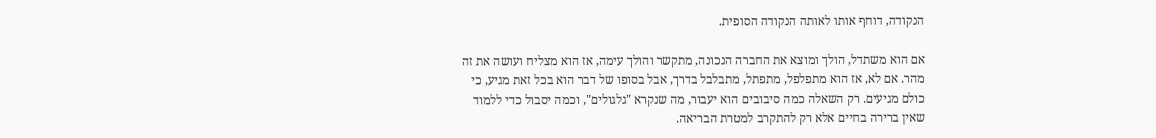הנקודה, דוחף אותו לאותה הנקודה הסופית.

אם הוא משתדל, הולך ומוצא את החברה הנכונה, מתקשר והולך עימה, אז הוא מצליח ועושה את זה מהר. אם לא, אז הוא מתפלפל, מתפתל, מתבלבל בדרך, אבל בסופו של דבר הוא בכל זאת מגיע, כי כולם מגיעים. רק השאלה כמה סיבובים הוא יעבור, מה שנקרא "גלגולים", וכמה יסבול כדי ללמוד שאין ברירה בחיים אלא רק להתקרב למטרת הבריאה.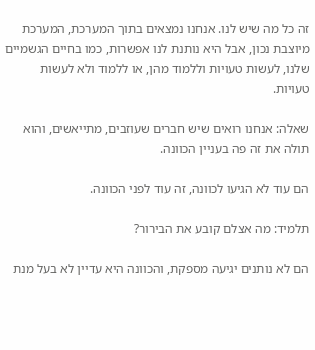זה כל מה שיש לנו. אנחנו נמצאים בתוך המערכת, המערכת מיוצבת נכון, אבל היא נותנת לנו אפשרות, כמו בחיים הגשמיים שלנו, לעשות טעויות וללמוד מהן, או ללמוד ולא לעשות טעויות.

שאלה: אנחנו רואים שיש חברים שעוזבים, מתייאשים, והוא תולה את זה פה בעניין הכוונה.

הם עוד לא הגיעו לכוונה, זה עוד לפני הכוונה.

תלמיד: מה אצלם קובע את הבירור?

הם לא נותנים יגיעה מספקת, והכוונה היא עדיין לא בעל מנת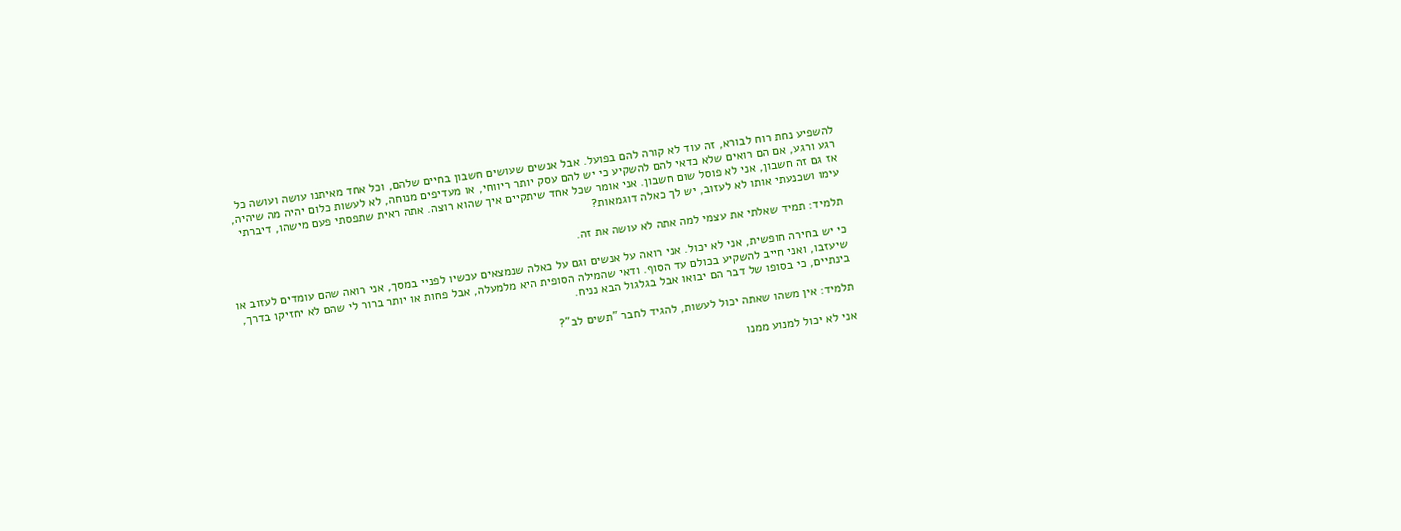להשפיע נחת רוח לבורא, זה עוד לא קורה להם בפועל. אבל אנשים שעושים חשבון בחיים שלהם, וכל אחד מאיתנו עושה ועושה כל רגע ורגע, אם הם רואים שלא כדאי להם להשקיע כי יש להם עסק יותר ריווחי, או מעדיפים מנוחה, לא לעשות כלום יהיה מה שיהיה, אז גם זה חשבון, אני לא פוסל שום חשבון. אני אומר שכל אחד שיתקיים איך שהוא רוצה. אתה ראית שתפסתי פעם מישהו, דיברתי עימו ושכנעתי אותו לא לעזוב, יש לך כאלה דוגמאות?

תלמיד: תמיד שאלתי את עצמי למה אתה לא עושה את זה.

כי יש בחירה חופשית, אני לא יכול. אני רואה על אנשים וגם על כאלה שנמצאים עכשיו לפניי במסך, אני רואה שהם עומדים לעזוב או שיעזבו, ואני חייב להשקיע בכולם עד הסוף. ודאי שהמילה הסופית היא מלמעלה, אבל פחות או יותר ברור לי שהם לא יחזיקו בדרך, בינתיים, כי בסופו של דבר הם יבואו אבל בגלגול הבא נניח.

תלמיד: אין משהו שאתה יכול לעשות, להגיד לחבר "תשים לב"?

אני לא יכול למנוע ממנו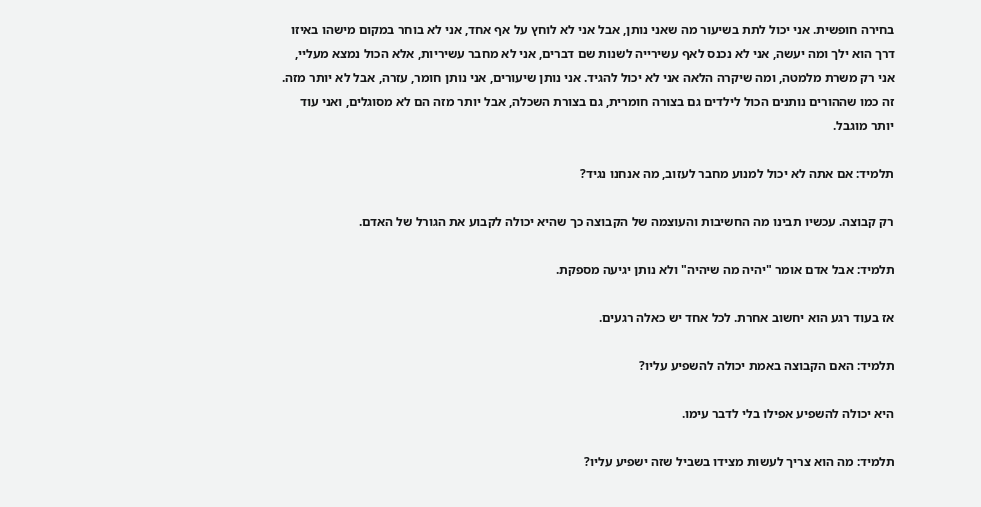בחירה חופשית. אני יכול לתת בשיעור מה שאני נותן, אבל אני לא לוחץ על אף אחד, אני לא בוחר במקום מישהו באיזו דרך הוא ילך ומה יעשה, אני לא נכנס לאף עשירייה לשנות שם דברים, אני לא מחבר עשיריות, אלא הכול נמצא מעליי, אני רק משרת מלמטה, ומה שיקרה הלאה אני לא יכול להגיד. אני נותן שיעורים, אני נותן חומר, עזרה, אבל לא יותר מזה. זה כמו שההורים נותנים הכול לילדים גם בצורה חומרית, גם בצורת השכלה, אבל יותר מזה הם לא מסוגלים, ואני עוד יותר מוגבל.

תלמיד: אם אתה לא יכול למנוע מחבר לעזוב, מה אנחנו נגיד?

רק קבוצה. עכשיו תבינו מה החשיבות והעוצמה של הקבוצה כך שהיא יכולה לקבוע את הגורל של האדם.

תלמיד: אבל אדם אומר "יהיה מה שיהיה" ולא נותן יגיעה מספקת.

אז בעוד רגע הוא יחשוב אחרת. לכל אחד יש כאלה רגעים.

תלמיד: האם הקבוצה באמת יכולה להשפיע עליו?

היא יכולה להשפיע אפילו בלי לדבר עימו.

תלמיד: מה הוא צריך לעשות מצידו בשביל שזה ישפיע עליו?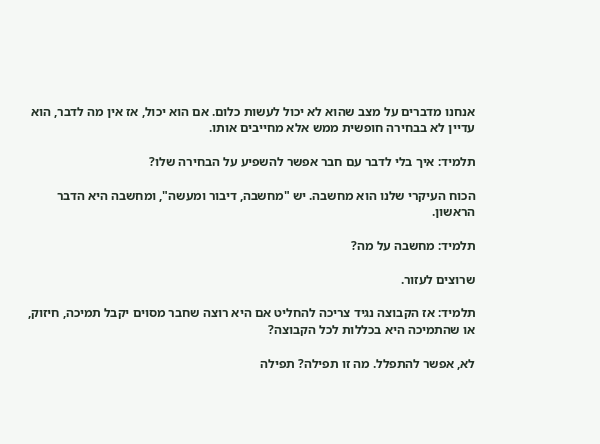אנחנו מדברים על מצב שהוא לא יכול לעשות כלום. אם הוא יכול, אז אין מה לדבר, הוא עדיין לא בבחירה חופשית ממש אלא מחייבים אותו.

תלמיד: איך בלי לדבר עם חבר אפשר להשפיע על הבחירה שלו?

הכוח העיקרי שלנו הוא מחשבה. יש "מחשבה, דיבור ומעשה", ומחשבה היא הדבר הראשון.

תלמיד: מחשבה על מה?

שרוצים לעזור.

תלמיד: אז הקבוצה נגיד צריכה להחליט אם היא רוצה שחבר מסוים יקבל תמיכה, חיזוק, או שהתמיכה היא בכללות לכל הקבוצה?

לא, אפשר להתפלל. מה זו תפילה? תפילה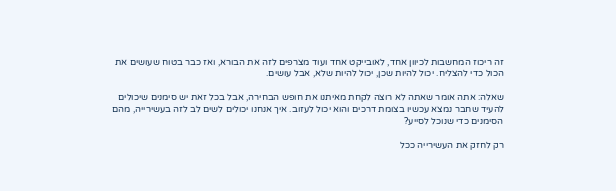זה ריכוז המחשבות לכיוון אחד, לאובייקט אחד ועוד מצרפים לזה את הבורא, ואז כבר בטוח שעושים את הכול כדי להצליח. יכול להיות שכן, יכול להיות שלא, אבל עושים.

שאלה: אתה אומר שאתה לא רוצה לקחת מאיתנו את חופש הבחירה, אבל בכל זאת יש סימנים שיכולים להעיד שחבר נמצא עכשיו בצומת דרכים והוא יכול לעזוב. איך אנחנו יכולים לשים לב לזה בעשירייה, מהם הסימנים כדי שנוכל לסייע?

רק לחזק את העשירייה ככל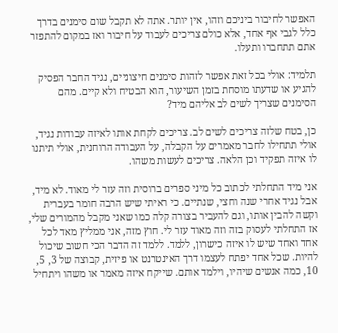האפשר לחיבור ביניכם וזהו, אין יותר. אתה לא תקבל שום סימנים בדרך כלל לגבי אף אחד, אלא כולם צריכים לעבוד על חיבור ואז במקום להתפזר אתם תתחברו ותעלו.

תלמיד: אולי בכל זאת אפשר לזהות סימנים חיצוניים, נגיד החבר הפסיק להגיע או שדעתו מוסחת בזמן השיעור, הוא הבטיח ולא קיים. מהם הסימנים שצריך לשים לב אליהם מיד?

כן, בטח שלזה צריכים לשים לב. צריכים לקחת אותו לאיזה עבודות נגיד, אולי תתחילו לחבר מאמרים על הקבלה, על העבודה הרוחנית, אולי תיתנו לו איזה תפקיד וכן הלאה. צריכים לעשות משהו.

אני מיד התחלתי לכתוב כל מיני ספרים ברוסית וזה עזר לי מאוד. לא מיד, אבל נגיד אחרי שנה וחצי, שנתיים. כי ראיתי שיש הרבה חומר בעברית וקשה להבין אותו, וגם להעביר בצורה קלה כמו שאני מקבל מהמורים שלי, אז התחלתי לעסוק בזה וזה מאוד עזר לי. חוץ מזה, אני ממליץ מאד לכל אחד ואחד שיש לו איזה כישרון, ללמד. ללמד זה הדבר הכי חשוב שיכול להיות. שכל אחד יפתח לעצמו דרך האינטרנט או פיזית, קבוצה של 3, 5, 10, כמה אנשים שיהיו, וילמד אותם. שייקח איזה מאמר או משהו ויתחיל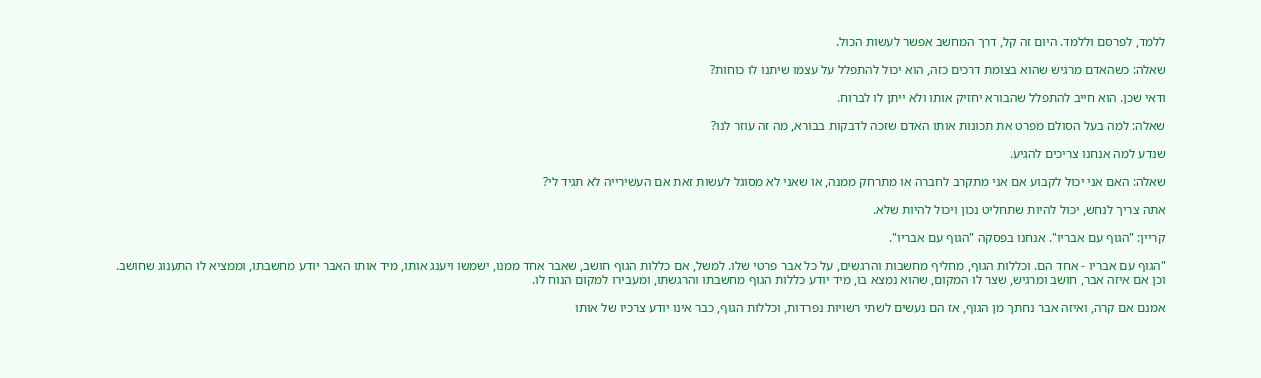ללמד, לפרסם וללמד. היום זה קל, דרך המחשב אפשר לעשות הכול.

שאלה: כשהאדם מרגיש שהוא בצומת דרכים כזה, הוא יכול להתפלל על עצמו שיתנו לו כוחות?

ודאי שכן. הוא חייב להתפלל שהבורא יחזיק אותו ולא ייתן לו לברוח.

שאלה: למה בעל הסולם מפרט את תכונות אותו האדם שזכה לדבקות בבורא, מה זה עוזר לנו?

שנדע למה אנחנו צריכים להגיע.

שאלה: האם אני יכול לקבוע אם אני מתקרב לחברה או מתרחק ממנה, או שאני לא מסוגל לעשות זאת אם העשירייה לא תגיד לי?

אתה צריך לנחש, יכול להיות שתחליט נכון ויכול להיות שלא.

קריין: "הגוף עם אבריו". אנחנו בפסקה "הגוף עם אבריו".

"הגוף עם אבריו - אחד הם. וכללות הגוף, מחליף מחשבות והרגשים, על כל אבר פרטי שלו. למשל, אם כללות הגוף חושב, שאבר אחד ממנו, ישמשו ויענג אותו, מיד אותו האבר יודע מחשבתו, וממציא לו התענוג שחושב. וכן אם איזה אבר, חושב ומרגיש, שצר לו המקום, שהוא נמצא בו, מיד יודע כללות הגוף מחשבתו והרגשתו, ומעבירו למקום הנוח לו.

אמנם אם קרה, ואיזה אבר נחתך מן הגוף, אז הם נעשים לשתי רשויות נפרדות, וכללות הגוף, כבר אינו יודע צרכיו של אותו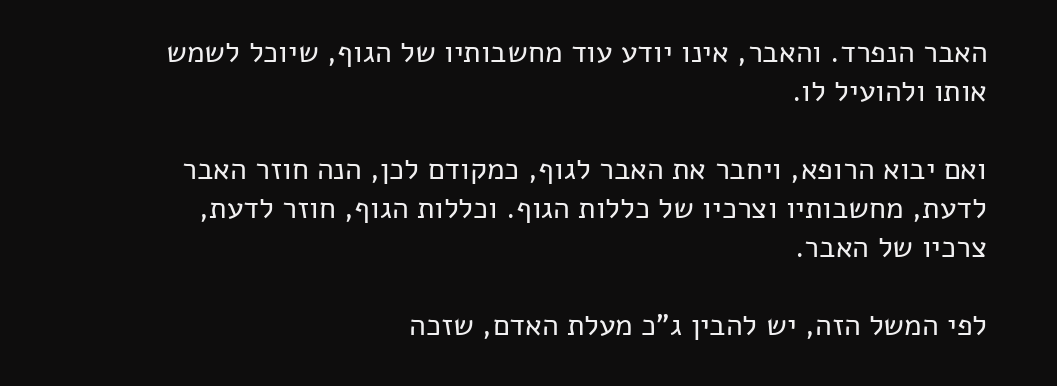האבר הנפרד. והאבר, אינו יודע עוד מחשבותיו של הגוף, שיוכל לשמש אותו ולהועיל לו.

ואם יבוא הרופא, ויחבר את האבר לגוף, כמקודם לכן, הנה חוזר האבר לדעת, מחשבותיו וצרכיו של כללות הגוף. וכללות הגוף, חוזר לדעת, צרכיו של האבר.

לפי המשל הזה, יש להבין ג"כ מעלת האדם, שזכה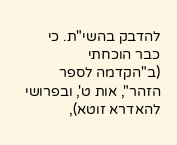להדבק בהשי"ת. כי כבר הוכחתי (ב"הקדמה לספר הזהר", אות ט', ובפרושי להאדרא זוטא),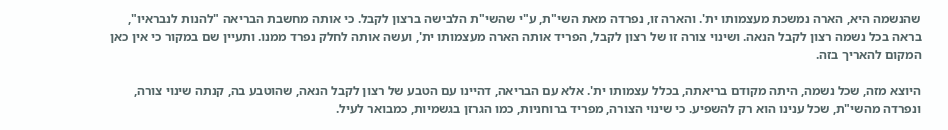שהנשמה היא, הארה נמשכת מעצמותו ית'. והארה זו, נפרדה מאת השי"ת, ע"י שהשי"ת הלבישה ברצון לקבל. כי אותה מחשבת הבריאה "להנות לנבראיו", בראה בכל נשמה רצון לקבל הנאה. ושינוי צורה זו של רצון לקבל, הפריד אותה הארה מעצמותו ית', ועשה אותה לחלק נפרד ממנו. ותעיין שם במקור כי אין כאן המקום להאריך בזה.

היוצא מזה, שכל נשמה, היתה מקודם בריאתה, בכלל עצמותו ית'. אלא עם הבריאה, דהיינו עם הטבע של רצון לקבל הנאה, שהוטבע בה, קנתה שינוי צורה, ונפרדה מהשי"ת, שכל ענינו הוא רק להשפיע. כי שינוי הצורה, מפריד ברוחניות, כמו הגרזן בגשמיות, כמבואר לעיל.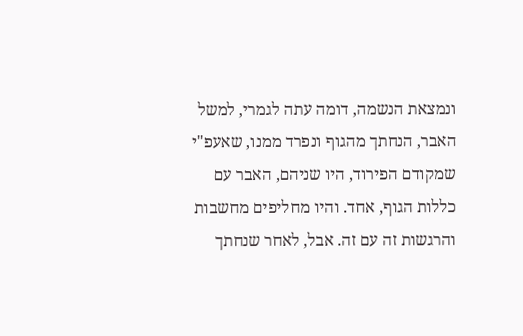ונמצאת הנשמה, דומה עתה לגמרי, למשל האבר, הנחתך מהגוף ונפרד ממנו, שאעפ"י שמקודם הפירוד, היו שניהם, האבר עם כללות הגוף, אחד. והיו מחליפים מחשבות והרגשות זה עם זה. אבל, לאחר שנחתך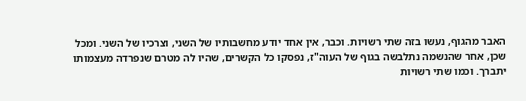האבר מהגוף, נעשו בזה שתי רשויות. וכבר, אין אחד יודע מחשבותיו של השני, וצרכיו של השני. ומכל שכן, אחר שהנשמה נתלבשה בגוף של העוה"ז, נפסקו כל הקשרים, שהיו לה מטרם שנפרדה מעצמותו יתברך. וכמו שתי רשויות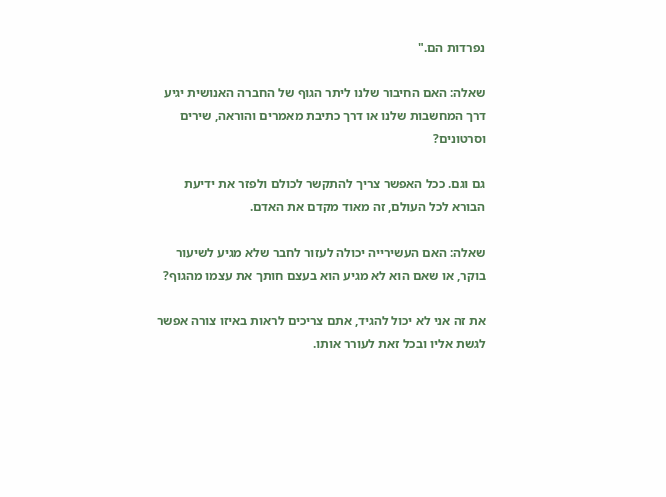נפרדות הם."

שאלה: האם החיבור שלנו ליתר הגוף של החברה האנושית יגיע דרך המחשבות שלנו או דרך כתיבת מאמרים והוראה, שירים וסרטונים?

גם וגם. ככל האפשר צריך להתקשר לכולם ולפזר את ידיעת הבורא לכל העולם, זה מאוד מקדם את האדם.

שאלה: האם העשירייה יכולה לעזור לחבר שלא מגיע לשיעור בוקר, או שאם הוא לא מגיע הוא בעצם חותך את עצמו מהגוף?

את זה אני לא יכול להגיד, אתם צריכים לראות באיזו צורה אפשר לגשת אליו ובכל זאת לעורר אותו.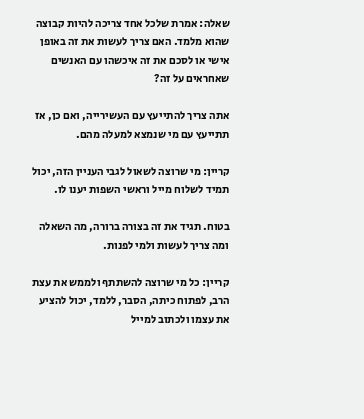שאלה: אמרת שלכל אחד צריכה להיות קבוצה שהוא מלמד. האם צריך לעשות את זה באופן אישי או לסכם את זה איכשהו עם האנשים שאחראים על זה?

אתה צריך להתייעץ עם העשירייה, ואם כן, אז תתייעץ עם מי שנמצא למעלה מהם.

קריין: מי שרוצה לשאול לגבי העניין הזה, יכול תמיד לשלוח מייל וראשי השפות יענו לו.

בטוח. תגיד את זה בצורה ברורה, מה השאלה ומה צריך לעשות ולמי לפנות.

קריין: כל מי שרוצה להשתתף ולממש את עצת הרב, לפתוח כיתה, הסבר, ללמד, יכול להציע את עצמו ולכתוב למייל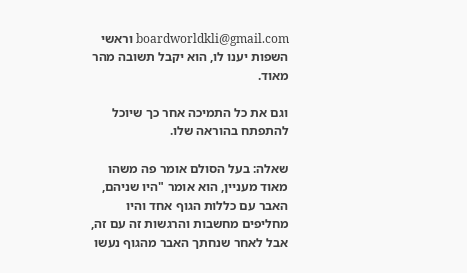boardworldkli@gmail.com וראשי השפות יענו לו, הוא יקבל תשובה מהר מאוד.

וגם את כל התמיכה אחר כך שיוכל להתפתח בהוראה שלו.

שאלה: בעל הסולם אומר פה משהו מאוד מעניין, הוא אומר "היו שניהם, האבר עם כללות הגוף אחד והיו מחליפים מחשבות והרגשות זה עם זה, אבל לאחר שנחתך האבר מהגוף נעשו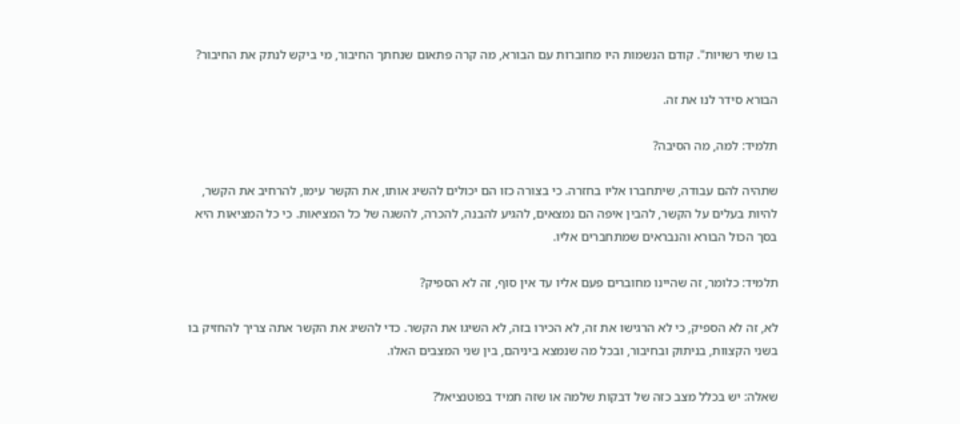בו שתי רשויות". קודם הנשמות היו מחוברות עם הבורא, מה קרה פתאום שנחתך החיבור, מי ביקש לנתק את החיבור?

הבורא סידר לנו את זה.

תלמיד: למה, מה הסיבה?

שתהיה להם עבודה, שיתחברו אליו בחזרה. כי בצורה כזו הם יכולים להשיג אותו, את הקשר עימו, להרחיב את הקשר, להיות בעלים על הקשר, להבין איפה הם נמצאים, להגיע להבנה, להכרה, להשגה של כל המציאות. כי כל המציאות היא בסך הכול הבורא והנבראים שמתחברים אליו.

תלמיד: כלומר, זה שהיינו מחוברים פעם אליו עד אין סוף, זה לא הספיק?

לא, זה לא הספיק, כי לא הרגישו את זה, לא הכירו בזה, לא השיגו את הקשר. כדי להשיג את הקשר אתה צריך להחזיק בו בשני הקצוות, בניתוק ובחיבור, ובכל מה שנמצא ביניהם, בין שני המצבים האלו.

שאלה: יש בכלל מצב כזה של דבקות שלמה או שזה תמיד בפוטנציאל?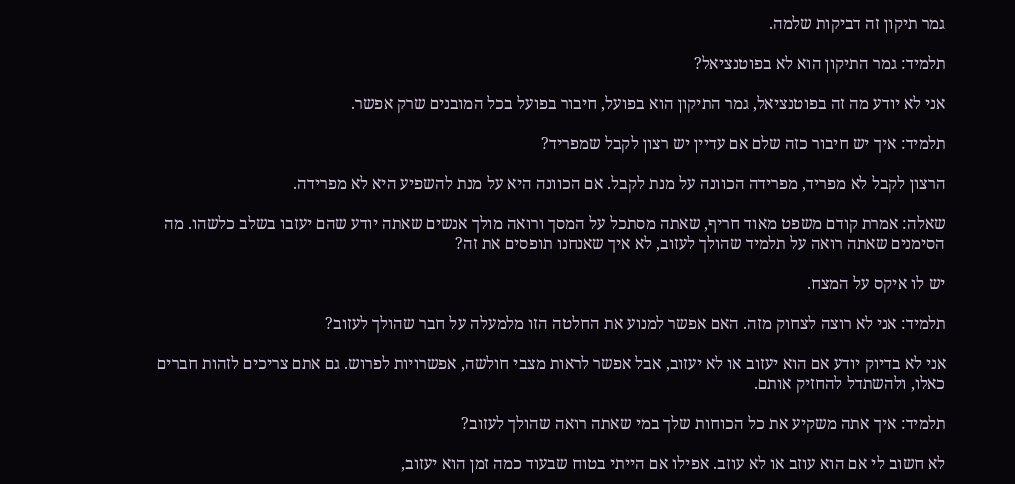גמר תיקון זה דביקות שלמה.

תלמיד: גמר התיקון הוא לא בפוטנציאל?

אני לא יודע מה זה בפוטנציאל, גמר התיקון הוא בפועל, חיבור בפועל בכל המובנים שרק אפשר.

תלמיד: איך יש חיבור כזה שלם אם עדיין יש רצון לקבל שמפריד?

הרצון לקבל לא מפריד, מפרידה הכוונה על מנת לקבל. אם הכוונה היא על מנת להשפיע היא לא מפרידה.

שאלה: אמרת קודם משפט מאוד חריף, שאתה מסתכל על המסך ורואה מולך אנשים שאתה יודע שהם יעזבו בשלב כלשהו. מה הסימנים שאתה רואה על תלמיד שהולך לעזוב, לא איך שאנחנו תופסים את זה?

יש לו איקס על המצח.

תלמיד: אני לא רוצה לצחוק מזה. האם אפשר למנוע את החלטה הזו מלמעלה על חבר שהולך לעזוב?

אני לא בדיוק יודע אם הוא יעזוב או לא יעזוב, אבל אפשר לראות מצבי חולשה, אפשרויות לפרוש. גם אתם צריכים לזהות חברים כאלו, ולהשתדל להחזיק אותם.

תלמיד: איך אתה משקיע את כל הכוחות שלך במי שאתה רואה שהולך לעזוב?

לא חשוב לי אם הוא עוזב או לא עוזב. אפילו אם הייתי בטוח שבעוד כמה זמן הוא יעזוב,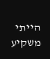הייתי משקיע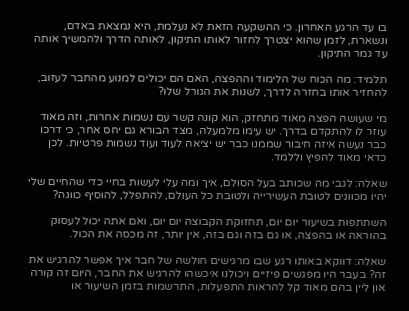בו עד הרגע האחרון. כי ההשקעה הזאת לא נעלמת, היא נמצאת באדם, ונשארת, לזמן שהוא יצטרך לחזור לאותו התיקון, לאותה הדרך ולהמשיך אותה עד גמר התיקון.

תלמיד: מה הכוח של הלימוד וההפצה, האם הם יכולים למנוע מהחבר לעזוב, להחזיר אותו בחזרה לדרך, לשנות את הגורל שלו?

מי שעושה הפצה מאוד מתחזק, הוא קונה קשר עם נשמות אחרות, וזה מאוד עוזר לו להתקדם בדרך. יש עימו מלמעלה, מצד הבורא גם יחס אחר, כי דרכו כבר נעשה איזה חיבור שממנו כבר יש יציאה לעוד ועוד נשמות פרטיות. לכן כדאי מאוד להפיץ וללמד.

שאלה: לגבי מה שכותב בעל הסולם, איך ומה עלי לעשות בחיי כדי שהחיים שלי יהיו מכוונים לטובת העשירייה ולטובת כל העולם, להתפלל, להוסיף כוונה?

השתתפות בשיעור יום יום, תחזוקת הקבוצה יום יום, ואם אתה יכול לעסוק בהוראה או בהפצה, או גם בזה וגם בזה, אין יותר, זה מכסה את הכול.

שאלה: דווקא באותו רגע שבו מרגישים חולשה של חבר איך אפשר להרגיש את זה? בעבר היו מפגשים פיזיים ויכולנו איכשהו להרגיש את החבר, היום זה קורה און ליין בהם מאוד קל להראות התפעלות, התרשמות בזמן השיעור או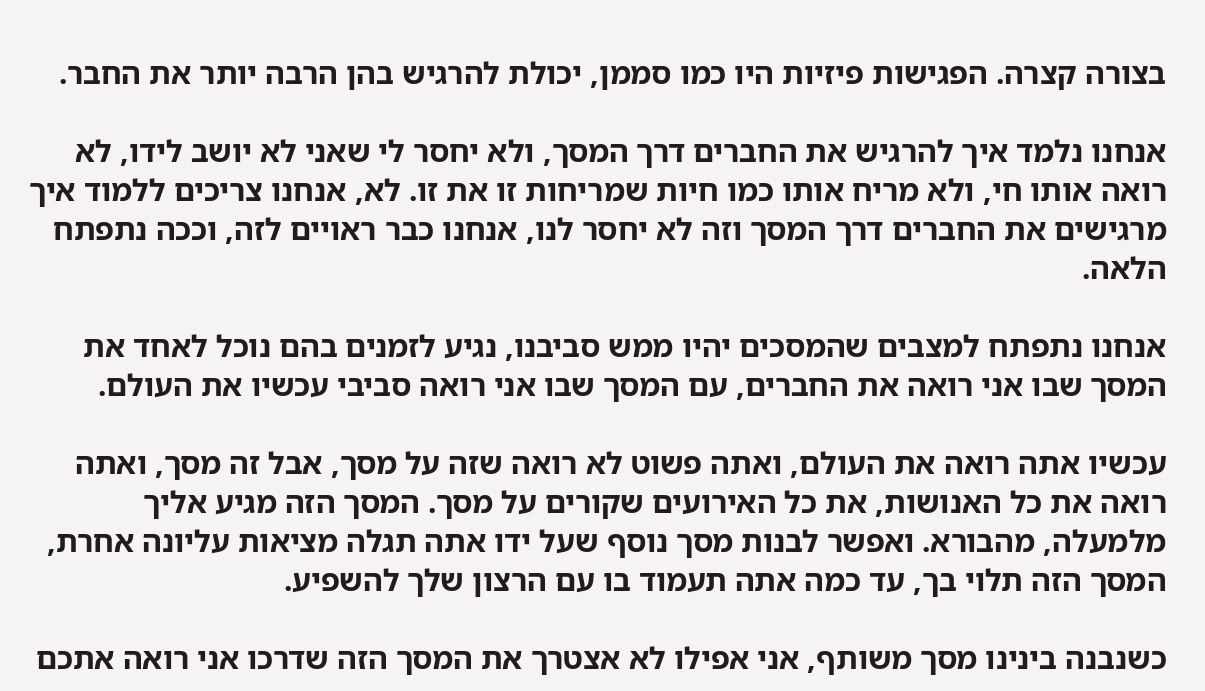בצורה קצרה. הפגישות פיזיות היו כמו סממן, יכולת להרגיש בהן הרבה יותר את החבר.

אנחנו נלמד איך להרגיש את החברים דרך המסך, ולא יחסר לי שאני לא יושב לידו, לא רואה אותו חי, ולא מריח אותו כמו חיות שמריחות זו את זו. לא, אנחנו צריכים ללמוד איך מרגישים את החברים דרך המסך וזה לא יחסר לנו, אנחנו כבר ראויים לזה, וככה נתפתח הלאה.

אנחנו נתפתח למצבים שהמסכים יהיו ממש סביבנו, נגיע לזמנים בהם נוכל לאחד את המסך שבו אני רואה את החברים, עם המסך שבו אני רואה סביבי עכשיו את העולם.

עכשיו אתה רואה את העולם, ואתה פשוט לא רואה שזה על מסך, אבל זה מסך, ואתה רואה את כל האנושות, את כל האירועים שקורים על מסך. המסך הזה מגיע אליך מלמעלה, מהבורא. ואפשר לבנות מסך נוסף שעל ידו אתה תגלה מציאות עליונה אחרת, המסך הזה תלוי בך, עד כמה אתה תעמוד בו עם הרצון שלך להשפיע.

כשנבנה בינינו מסך משותף, אני אפילו לא אצטרך את המסך הזה שדרכו אני רואה אתכם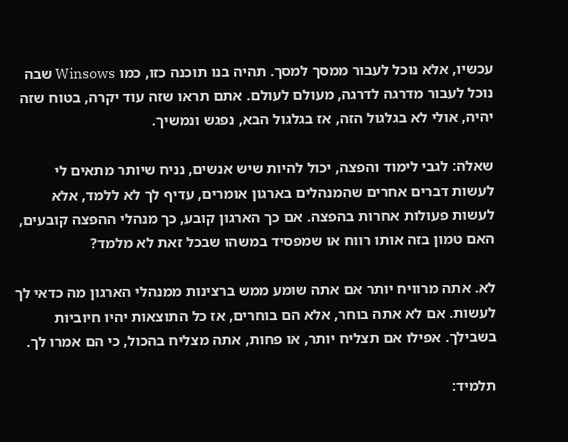עכשיו, אלא נוכל לעבור ממסך למסך. תהיה בנו תוכנה כזו, כמו Winsows שבה נוכל לעבור מדרגה לדרגה, מעולם לעולם. אתם תראו שזה עוד יקרה, בטוח שזה יהיה, אולי לא בגלגול הזה, אז בגלגול הבא, נפגש ונמשיך.

שאלה: לגבי לימוד והפצה, יכול להיות שיש אנשים, נניח שיותר מתאים לי לעשות דברים אחרים שהמנהלים בארגון אומרים, עדיף לך לא ללמד, אלא לעשות פעולות אחרות בהפצה. אם כך הארגון קובע, כך מנהלי ההפצה קובעים, האם טמון בזה אותו רווח או שמפסיד במשהו שבכל זאת לא מלמד?

לא. אתה מרוויח יותר אם אתה שומע ממש ברצינות ממנהלי הארגון מה כדאי לך לעשות. אם לא אתה בוחר, אלא הם בוחרים, אז כל התוצאות יהיו חיוביות בשבילך. אפילו אם תצליח יותר, או פחות, אתה מצליח בהכול, כי הם אמרו לך.

תלמיד: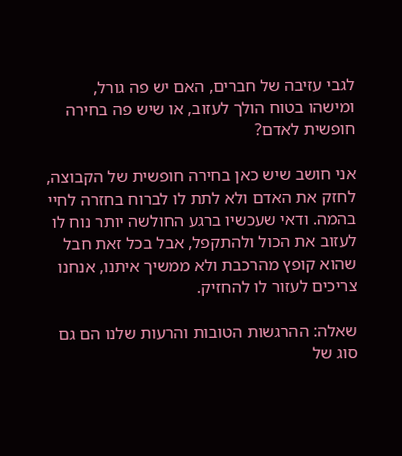לגבי עזיבה של חברים, האם יש פה גורל, ומישהו בטוח הולך לעזוב, או שיש פה בחירה חופשית לאדם?

אני חושב שיש כאן בחירה חופשית של הקבוצה, לחזק את האדם ולא לתת לו לברוח בחזרה לחיי בהמה. ודאי שעכשיו ברגע החולשה יותר נוח לו לעזוב את הכול ולהתקפל, אבל בכל זאת חבל שהוא קופץ מהרכבת ולא ממשיך איתנו, אנחנו צריכים לעזור לו להחזיק.

שאלה: ההרגשות הטובות והרעות שלנו הם גם סוג של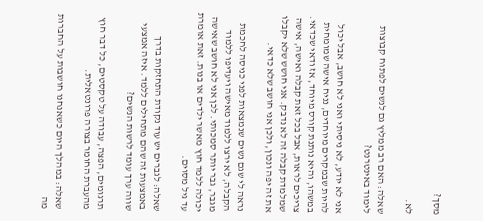מסך?

לא.

שאלה: האם רב ממליץ גם לנשים לפתוח קבוצות לימוד באינטרנט?

אני לא יודע, לא ניסיתי ואני לא חושב, אבל יכול להיות שבמקרים מיוחדים, נניח אישה שמומחית במשהו, והיא נותנת קורס מיוחד, אז ודאי שכדאי. צריכים לראות, אבל בכל זאת קבלה ואישה, אישה שמלמדת קבלה זה לא נדבק. אני חושש שלא יקבלו את זה יפה ונכון, ולכן אני חושב שלא כדאי.

נראה לי שגם נשים שנמצאות לפני כניסה לחכמת הקבלה, לא ירצו ללמוד מאישה ויעדיפו ללמוד מגבר, גבר יותר סמכותי. לכן אני לא חושב שאישה יכולה ללמד חוץ מאשר ילדים או בנות. זאת אומרת עד גיל מסוים.

שאלה: לגברים יש עוד נקודת התחזקות בדרך באמצעות זה שהם מתחילים ללמד. איזה אמצעי שווה ערך עומד לרשות הנשים?

תרגומים, הפצה, עבודה על טקסטים, כל דבר חוץ מהעברת החומר בצורה פרונטאלית.

שאלה: במהלך היום כשאנחנו חושבות על החברות מה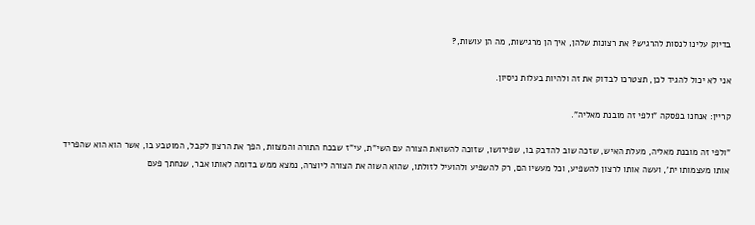בדיוק עלינו לנסות להרגיש? את רצונות שלהן, איך הן מרגישות, מה הן עושות,?

אני לא יכול להגיד לכן, תצטרכו לבדוק את זה ולהיות בעלות ניסיון.

קריין: אנחנו בפסקה "ולפי זה מובנת מאליה".

"ולפי זה מובנת מאליה, מעלת האיש, שזכה שוב להדבק בו, שפירושו, שזוכה להשואת הצורה עם השי"ת, עי"ז שבכח התורה והמצוות, הפך את הרצון לקבל, המוטבע בו, אשר הוא הוא שהפריד אותו מעצמותו ית', ועשה אותו לרצון להשפיע, וכל מעשיו הם, רק להשפיע ולהועיל לזולתו, שהוא השוה את הצורה ליוצרה, נמצא ממש בדומה לאותו אבר, שנחתך פעם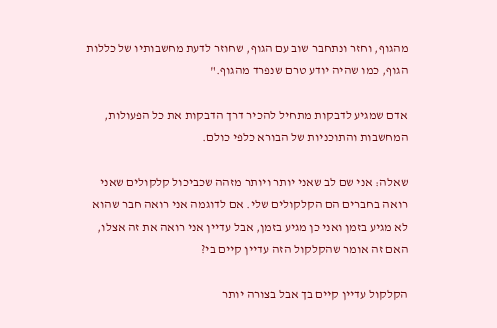מהגוף, וחזר ונתחבר שוב עם הגוף, שחוזר לדעת מחשבותיו של כללות הגוף, כמו שהיה יודע טרם שנפרד מהגוף."

אדם שמגיע לדבקות מתחיל להכיר דרך הדבקות את כל הפעולות, המחשבות והתוכניות של הבורא כלפי כולם.

שאלה: אני שם לב שאני יותר ויותר מזהה שכביכול קלקולים שאני רואה בחברים הם הקלקולים שלי. אם לדוגמה אני רואה חבר שהוא לא מגיע בזמן ואני כן מגיע בזמן, אבל עדיין אני רואה את זה אצלו, האם זה אומר שהקלקול הזה עדיין קיים בי?

הקלקול עדיין קיים בך אבל בצורה יותר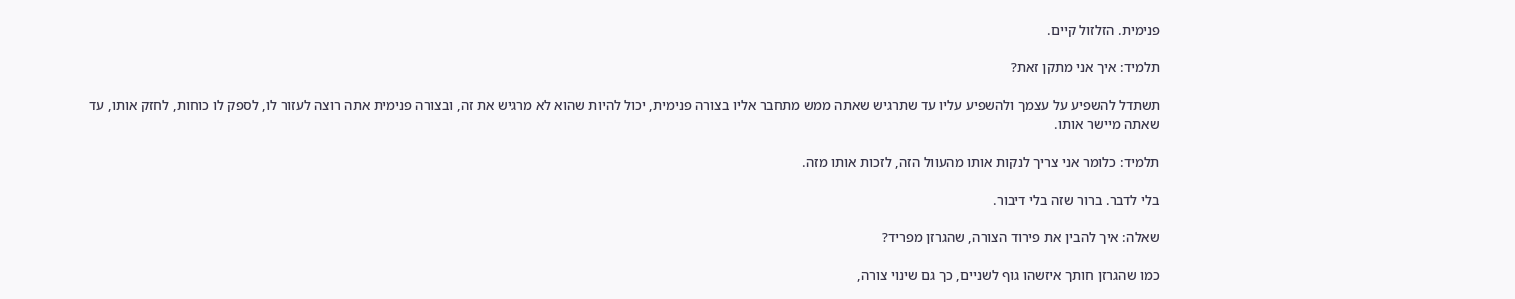פנימית. הזלזול קיים.

תלמיד: איך אני מתקן זאת?

תשתדל להשפיע על עצמך ולהשפיע עליו עד שתרגיש שאתה ממש מתחבר אליו בצורה פנימית, יכול להיות שהוא לא מרגיש את זה, ובצורה פנימית אתה רוצה לעזור לו, לספק לו כוחות, לחזק אותו, עד שאתה מיישר אותו.

תלמיד: כלומר אני צריך לנקות אותו מהעוול הזה, לזכות אותו מזה.

בלי לדבר. ברור שזה בלי דיבור.

שאלה: איך להבין את פירוד הצורה, שהגרזן מפריד?

כמו שהגרזן חותך איזשהו גוף לשניים, כך גם שינוי צורה,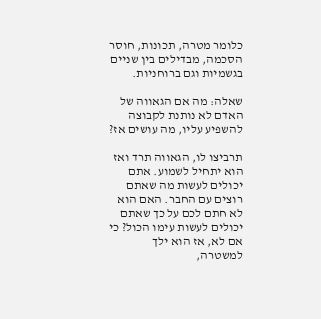כלומר מטרה, תכונות, חוסר הסכמה, מבדילים בין שניים בגשמיות וגם ברוחניות.

שאלה: מה אם הגאווה של האדם לא נותנת לקבוצה להשפיע עליו, מה עושים אז?

תרביצו לו, הגאווה תרד ואז הוא יתחיל לשמוע. אתם יכולים לעשות מה שאתם רוצים עם החבר. האם הוא לא חתם לכם על כך שאתם יכולים לעשות עימו הכול? כי אם לא, אז הוא ילך למשטרה,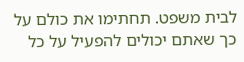לבית משפט. תחתימו את כולם על כך שאתם יכולים להפעיל על כל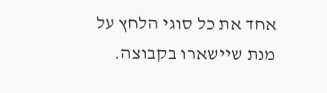אחד את כל סוגי הלחץ על מנת שיישארו בקבוצה.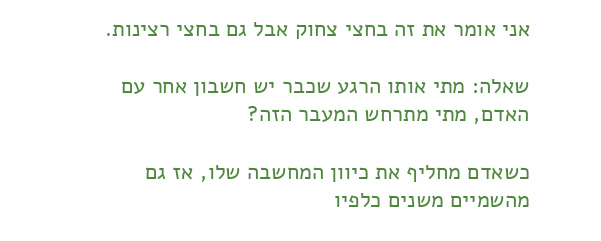אני אומר את זה בחצי צחוק אבל גם בחצי רצינות.

שאלה: מתי אותו הרגע שכבר יש חשבון אחר עם האדם, מתי מתרחש המעבר הזה?

כשאדם מחליף את כיוון המחשבה שלו, אז גם מהשמיים משנים כלפיו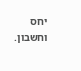יחס וחשבון.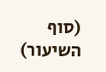(סוף השיעור)